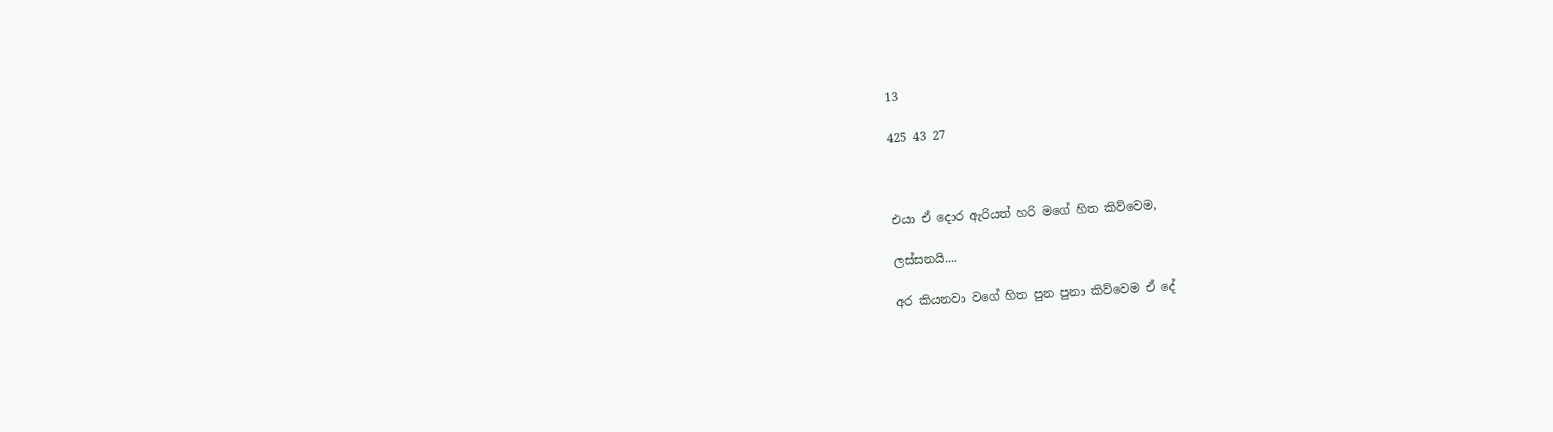13

425 43 27



එයා ඒ දොර ඇරියත් හරි මගේ හිත කිව්වෙම,

ලස්සනයි....

අර කියනවා වගේ හිත පුන පුනා කිව්වෙම ඒ දේ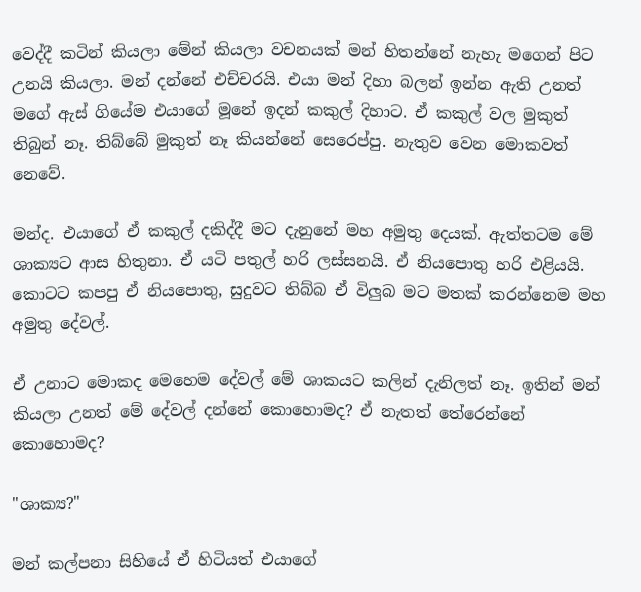වෙද්දී කටින් කියලා මේන් කියලා වචනයක් මන් හිතන්නේ නැහැ මගෙන් පිට උනයි කියලා. මන් දන්නේ එච්චරයි. එයා මන් දිහා බලන් ඉන්න ඇති උනත් මගේ ඇස් ගියේම එයාගේ මූනේ ඉදන් කකුල් දිහාට. ඒ කකුල් වල මුකුත් තිබුන් නෑ. තිබ්බේ මුකුත් නෑ කියන්නේ සෙරෙප්පු. නැතුව වෙන මොකවත් නෙවේ.

මන්ද. එයාගේ ඒ කකුල් දකිද්දී මට දැනුනේ මහ අමුතු දෙයක්. ඇත්තටම මේ ශාක්‍යට ආස හිතුනා. ඒ යටි පතුල් හරි ලස්සනයි. ඒ නියපොතු හරි එළියයි. කොටට කපපු ඒ නියපොතු, සුදුවට තිබ්බ ඒ විලුබ මට මතක් කරන්නෙම මහ අමුතු දේවල්.

ඒ උනාට මොකද මෙහෙම දේවල් මේ ශාකයට කලින් දැනිලත් නෑ. ඉතින් මන් කියලා උනත් මේ දේවල් දන්නේ කොහොමද? ඒ නැතත් තේරෙන්නේ කොහොමද?

"ශාක්‍ය?"

මන් කල්පනා සිහියේ ඒ හිටියත් එයාගේ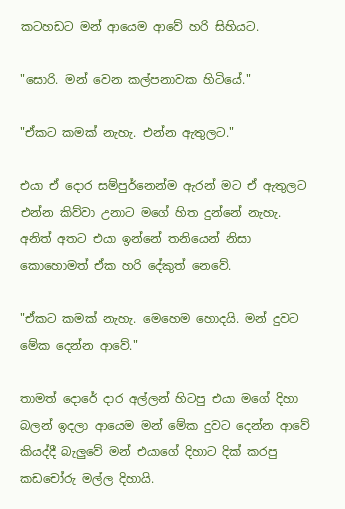කටහඩට මන් ආයෙම ආවේ හරි සිහියට.

"සොරි. මන් වෙන කල්පනාවක හිටියේ."

"ඒකට කමක් නැහැ. එන්න ඇතුලට."

එයා ඒ දොර සම්පුර්නෙන්ම ඇරන් මට ඒ ඇතුලට එන්න කිව්වා උනාට මගේ හිත දුන්නේ නැහැ. අනිත් අතට එයා ඉන්නේ තනියෙන් නිසා කොහොමත් ඒක හරි දේකුත් නෙවේ.

"ඒකට කමක් නැහැ. මෙහෙම හොදයි. මන් දුවට මේක දෙන්න ආවේ."

තාමත් දොරේ දාර අල්ලන් හිටපු එයා මගේ දිහා බලන් ඉදලා ආයෙම මන් මේක දුවට දෙන්න ආවේ කියද්දී බැලුවේ මන් එයාගේ දිහාට දික් කරපු කඩචෝරු මල්ල දිහායි.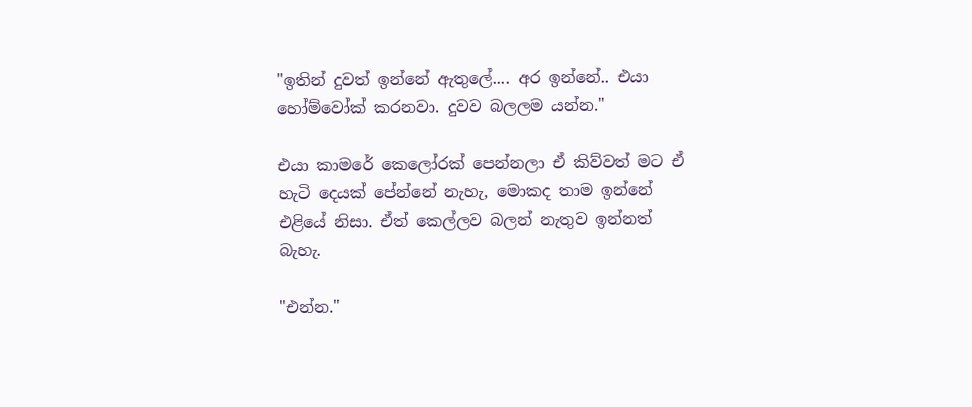"ඉතින් දුවත් ඉන්නේ ඇතුලේ.... අර ඉන්නේ.. එයා හෝම්වෝක් කරනවා. දුවව බලලම යන්න."

එයා කාමරේ කෙලෝරක් පෙන්නලා ඒ කිව්වත් මට ඒ හැටි දෙයක් පේන්නේ නැහැ, මොකද තාම ඉන්නේ එළියේ නිසා. ඒත් කෙල්ලව බලන් නැතුව ඉන්නත් බැහැ.

"එන්න."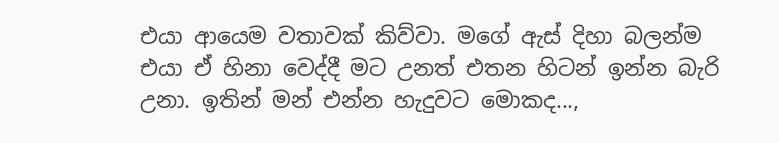එයා ආයෙම වතාවක් කිව්වා. මගේ ඇස් දිහා බලන්ම එයා ඒ හිනා වෙද්දී මට උනත් එතන හිටන් ඉන්න බැරි උනා. ඉතින් මන් එන්න හැදුවට මොකද...,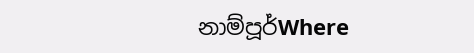නාම්පූර්Where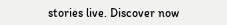stories live. Discover now